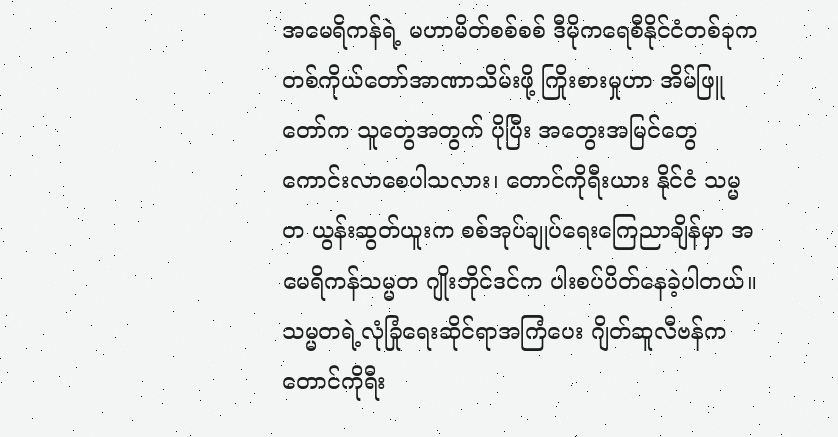အမေရိကန်ရဲ့ မဟာမိတ်စစ်စစ် ဒီမိုကရေစီနိုင်ငံတစ်ခုက တစ်ကိုယ်တော်အာဏာသိမ်းဖို့ ကြိုးစားမှုဟာ အိမ်ဖြူ တော်က သူတွေအတွက် ပိုပြီး အတွေးအမြင်တွေ ကောင်းလာစေပါသလား၊ တောင်ကိုရီးယား နိုင်ငံ သမ္မတ ယွန်းဆွတ်ယူးက စစ်အုပ်ချုပ်ရေးကြေညာချိန်မှာ အမေရိကန်သမ္မတ ဂျိုးဘိုင်ဒင်က ပါးစပ်ပိတ်နေခဲ့ပါတယ်။ သမ္မတရဲ့လုံခြုံရေးဆိုင်ရာအကြံပေး ဂျိတ်ဆူလီဗန်က တောင်ကိုရီး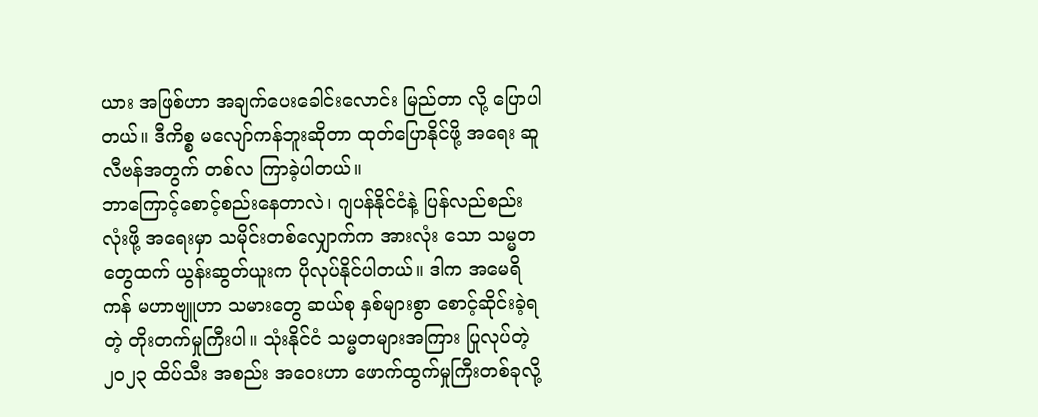ယား အဖြစ်ဟာ အချက်ပေးခေါင်းလောင်း မြည်တာ လို့ ပြောပါတယ်။ ဒီကိစ္စ မလျော်ကန်ဘူးဆိုတာ ထုတ်ပြောနိုင်ဖို့ အရေး ဆူလီဗန်အတွက် တစ်လ ကြာခဲ့ပါတယ်။
ဘာကြောင့်စောင့်စည်းနေတာလဲ၊ ဂျပန်နိုင်ငံနဲ့ ပြန်လည်စည်းလုံးဖို့ အရေးမှာ သမိုင်းတစ်လျှောက်က အားလုံး သော သမ္မတတွေထက် ယွန်းဆွတ်ယူးက ပိုလုပ်နိုင်ပါတယ်။ ဒါက အမေရိကန် မဟာဗျူဟာ သမားတွေ ဆယ်စု နှစ်များစွာ စောင့်ဆိုင်းခဲ့ရတဲ့ တိုးတက်မှုကြီးပါ။ သုံးနိုင်ငံ သမ္မတများအကြား ပြုလုပ်တဲ့ ၂၀၂၃ ထိပ်သီး အစည်း အဝေးဟာ ဖောက်ထွက်မှုကြီးတစ်ခုလို့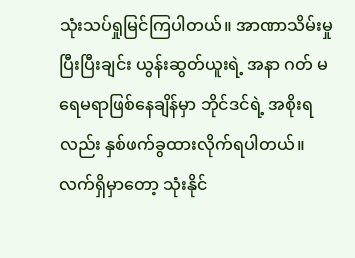သုံးသပ်ရှုမြင်ကြပါတယ်။ အာဏာသိမ်းမှုပြီးပြီးချင်း ယွန်းဆွတ်ယူးရဲ့ အနာ ဂတ် မရေမရာဖြစ်နေချိန်မှာ ဘိုင်ဒင်ရဲ့ အစိုးရလည်း နှစ်ဖက်ခွထားလိုက်ရပါတယ်။
လက်ရှိမှာတော့ သုံးနိုင်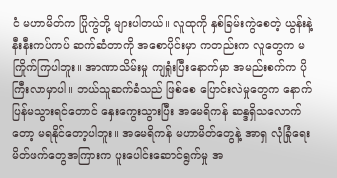ငံ မဟာမိတ်က ပြိုကွဲဘို့ များပါတယ်။ လူထုကို နှစ်ခြမ်းကွဲစေတဲ့ ယွန်းနဲ့ နီးနီးကပ်ကပ် ဆက်ဆံတာကို အစောပိုင်းမှာ ကတည်းက လူတွေက မကြိုက်ကြပါဘူး။ အာဏာသိမ်းမှု ကျရှုံးပြီးနောက်မှာ အမည်းစက်က ပိုကြီးလာမှာပါ။ ဘယ်သူဆက်ခံသည် ဖြစ်စေ ပြောင်းလဲမှုတွေက နောက်ပြန်မသွားရင်တောင် နှေးကွေးသွားပြီး အမေရိကန် ဆန္ဒရှိသလောက်တော့ မရနိုင်တော့ပါဘူး။ အမေရိကန် မဟာမိတ်တွေနဲ့ အာရှ လုံခြုံရေးမိတ်ဖက်တွေအကြားက ပူးပေါင်းဆောင်ရွက်မှု အ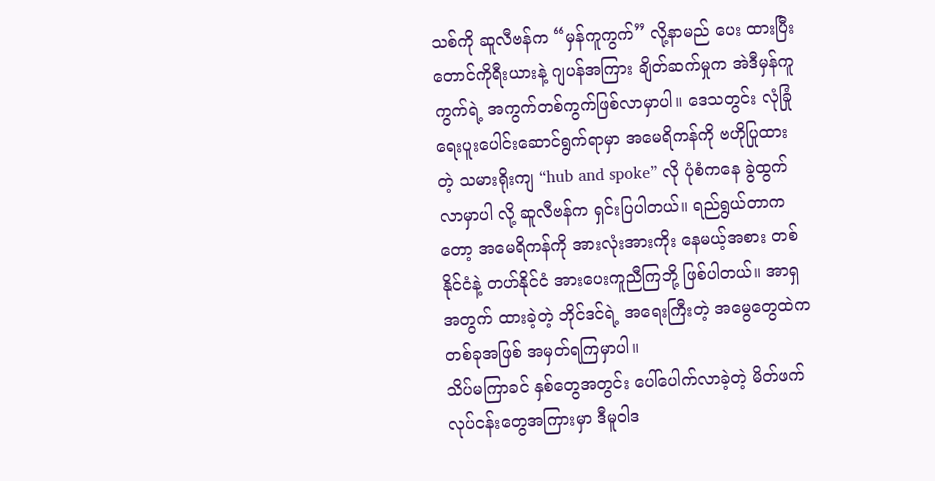သစ်ကို ဆူလီဗန်က “မှန်ကူကွက်” လို့နာမည် ပေး ထားပြီး တောင်ကိုရီးယားနဲ့ ဂျပန်အကြား ချိတ်ဆက်မှုက အဲဒီမှန်ကူကွက်ရဲ့ အကွက်တစ်ကွက်ဖြစ်လာမှာပါ။ ဒေသတွင်း လုံခြုံရေးပူးပေါင်းဆောင်ရွက်ရာမှာ အမေရိကန်ကို ဗဟိုပြုထားတဲ့ သမားရိုးကျ “hub and spoke” လို ပုံစံကနေ ခွဲထွက်လာမှာပါ လို့ ဆူလီဗန်က ရှင်းပြပါတယ်။ ရည်ရွယ်တာကတော့ အမေရိကန်ကို အားလုံးအားကိုး နေမယ့်အစား တစ်နိုင်ငံနဲ့ တဟ်နိုင်ငံ အားပေးကူညီကြဘို့ ဖြစ်ပါတယ်။ အာရှအတွက် ထားခဲ့တဲ့ ဘိုင်ဒင်ရဲ့ အရေးကြီးတဲ့ အမွေတွေထဲက တစ်ခုအဖြစ် အမှတ်ရကြမှာပါ။
သိပ်မကြာခင် နှစ်တွေအတွင်း ပေါ်ပေါက်လာခဲ့တဲ့ မိတ်ဖက် လုပ်ငန်းတွေအကြားမှာ ဒီမူဝါဒ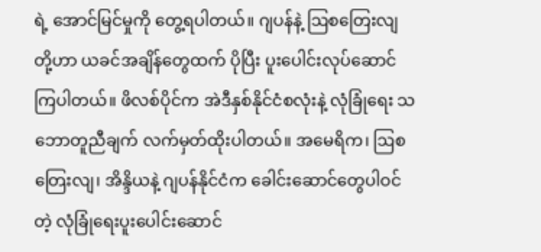ရဲ့ အောင်မြင်မှုကို တွေ့ရပါတယ်။ ဂျပန်နဲ့ ဩစတြေးလျ တို့ဟာ ယခင်အချိန်တွေထက် ပိုပြီး ပူးပေါင်းလုပ်ဆောင်ကြပါတယ်။ ဖိလစ်ပိုင်က အဲဒီနှစ်နိုင်ငံစလုံးနဲ့ လုံခြုံရေး သဘောတူညီချက် လက်မှတ်ထိုးပါတယ်။ အမေရိက၊ ဩစတြေးလျ၊ အိန္ဒိယနဲ့ ဂျပန်နိုင်ငံက ခေါင်းဆောင်တွေပါဝင်တဲ့ လုံခြုံရေးပူးပေါင်းဆောင်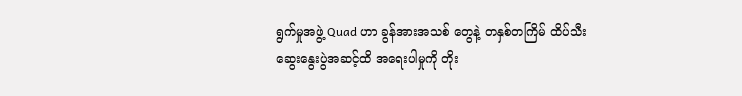ရွက်မှုအဖွဲ့ Quad ဟာ ခွန်အားအသစ် တွေနဲ့ တနှစ်တကြိမ် ထိပ်သီး ဆွေးနွေးပွဲအဆင့်ထိ အရေးပါမှုကို တိုး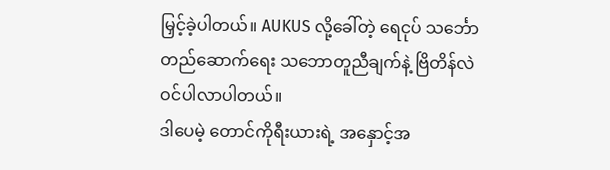မြှင့်ခဲ့ပါတယ်။ AUKUS လို့ခေါ်တဲ့ ရေငုပ် သင်္ဘော တည်ဆောက်ရေး သဘောတူညီချက်နဲ့ ဗြိတိန်လဲ ဝင်ပါလာပါတယ်။
ဒါပေမဲ့ တောင်ကိုရီးယားရဲ့ အနှောင့်အ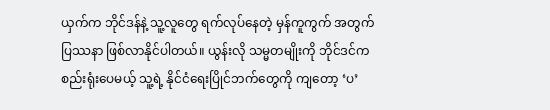ယှက်က ဘိုင်ဒန်နဲ့ သူ့လူတွေ ရက်လုပ်နေတဲ့ မှန်ကူကွက် အတွက် ပြဿနာ ဖြစ်လာနိုင်ပါတယ်။ ယွန်းလို သမ္မတမျိုးကို ဘိုင်ဒင်က စည်းရုံးပေမယ့် သူ့ရဲ့ နိုင်ငံရေးပြိုင်ဘက်တွေကို ကျတော့ ‘ပ’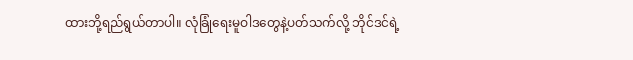ထားဘို့ရည်ရွယ်တာပါ။ လုံခြုံရေးမူဝါဒတွေနဲ့ပတ်သက်လို့ ဘိုင်ဒင်ရဲ့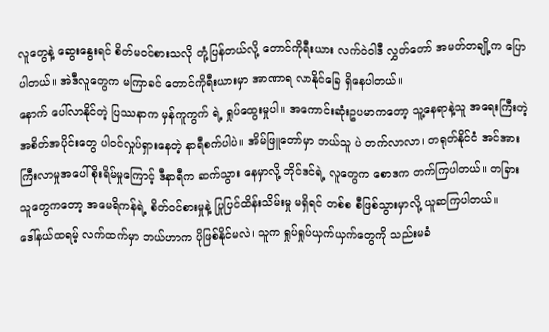လူတွေနဲ့ ဆွေးနွေးရင် စိတ်မဝင်စားသလို တုံ့ပြန်တယ်လို့ တောင်ကိုရီးယား လက်ဝဲဝါဒီ လွှတ်တော် အမတ်တချို့က ပြောပါတယ်။ အဲဒီလူတွေက မကြာခင် တောင်ကိုရီးယားမှာ အာဏာရ လာနိုင်ခြေ ရှိနေပါတယ်။
နောက် ပေါ်လာနိုင်တဲ့ ပြဿနာက မှန်ကူကွက် ရဲ့ ရှုပ်ထွေးမှုပါ။ အကောင်းဆုံးဥပမာကတော့ သူ့နေရာနဲ့သူ အရေးကြီးတဲ့ အစိတ်အပိုင်းတွေ ပါဝင်လှုပ်ရှားနေတဲ့ နာရီစက်ပါပဲ။ အိမ်ဖြူတော်မှာ ဘယ်သူ ပဲ တက်လာလာ၊ တရုတ်နိုင်ငံ အင်အားကြီးလာမှုအပေါ် စိုးရိမ်မှုကြောင့် ဒီနာရီက ဆက်သွား နေမှာလို့ ဘိုင်ဒင်ရဲ့ လူတွေက စောဒက တက်ကြပါတယ်။ တခြားသူတွေကတော့ အမေရိကန်ရဲ့ စိတ်ဝင်စားမှုနဲ့ ပြုပြင်ထိန်းသိမ်းမှု မရှိရင် တစ်စ စီဖြစ်သွားမှာလို့ ယူဆကြပါတယ်။
ဒေါ်နယ်ထရမ့် လက်ထက်မှာ ဘယ်ဟာက ပိုဖြစ်နိုင်မလဲ၊ သူက ရှုပ်ရှုပ်ယှက်ယှက်တွေကို သည်းမခံ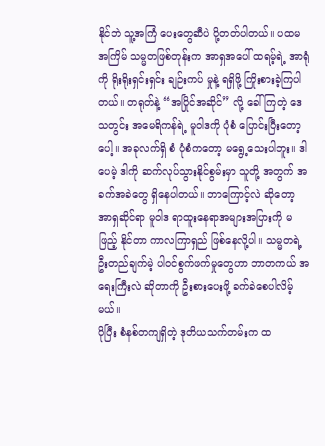နိုင်ဘဲ သူ့အကြံ ပေးတွေဆီပဲ ပို့တတ်ပါတယ်။ ပထမအကြိမ် သမ္မတဖြစ်တုန်းက အာရှအပေါ် ထရမ့်ရဲ့ အာရုံကို ရိုးရိုးရှင်းရှင်း ချဉ်းကပ် မှုနဲ့ ရရှိဖို့ ကြိုးစားခဲ့ကြပါတယ်။ တရုတ်နဲ့ “အပြိုင်အဆိုင်” လို့ ခေါ်ကြတဲ့ ဒေသတွင်း အမေရိကန်ရဲ့ မူဝါဒကို ပုံစံ ပြောင်းပြီးတော့ပေါ့။ အခုလက်ရှိ စံ ပုံစံကတော့ မရွေ့သေးပါဘူး။ ဒါပေမဲ့ ဒါကို ဆက်လုပ်သွားနိုင်စွမ်းမှာ သူတို့ အတွက် အခက်အခဲတွေ ရှိနေပါတယ်။ ဘာကြောင့်လဲ ဆိုတော့ အာရှဆိုင်ရာ မူဝါဒ ရာထူးနေရာအများအပြားကို မဖြည့် နိုင်တာ ကာလကြာရှည် ဖြစ်နေလို့ပါ။ သမ္မတရဲ့ ဦးတည်ချက်မဲ့ ပါဝင်စွက်ဖက်မှုတွေဟာ ဘာတကယ် အရေးကြီးလဲ ဆိုတာကို ဦးစားပေးဖို့ ခက်ခဲစေပါလိမ့်မယ်။
ပိုပြီး စံနစ်တကျရှိတဲ့ ဒုတိယသက်တမ်းက ထ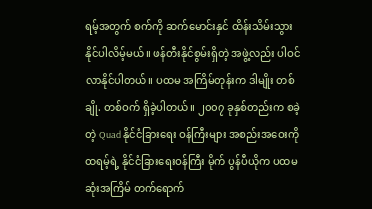ရမ့်အတွက် စက်ကို ဆက်မောင်းနှင် ထိန်းသိမ်းသွား နိုင်ပါလိမ့်မယ်။ ဖန်တီးနိုင်စွမ်းရှိတဲ့ အဖွဲ့လည်း ပါဝင်လာနိုင်ပါတယ်။ ပထမ အကြိမ်တုန်းက ဒါမျိုး တစ်ချို. တစ်ဝက် ရှိခဲ့ပါတယ်။ ၂၀၀၇ ခုနှစ်တည်းက စခဲ့တဲ့ Quad နိုင်ငံခြားရေး ဝန်ကြီးများ အစည်းအဝေးကို ထရမ့်ရဲ့ နိုင်ငံခြားရေးဝန်ကြီး မိုက် ပွန်ပီယိုက ပထမဆုံးအကြိမ် တက်ရောက်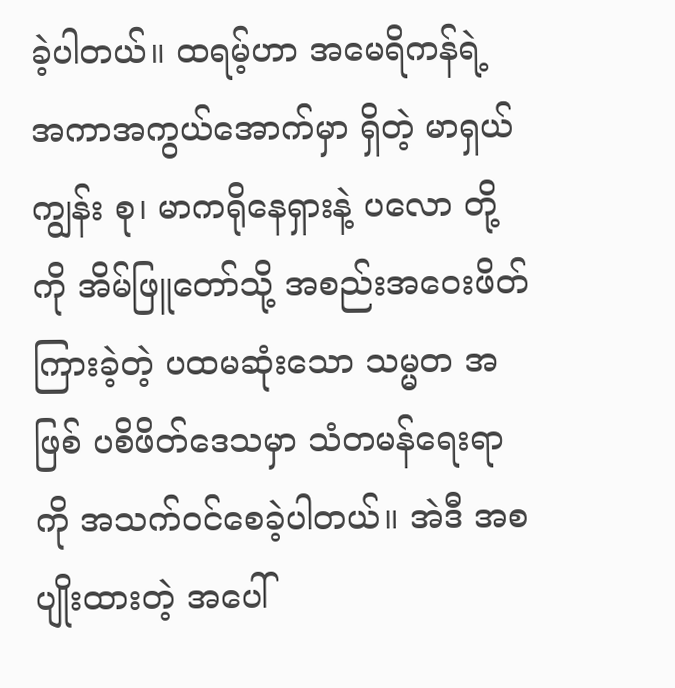ခဲ့ပါတယ်။ ထရမ့်ဟာ အမေရိကန်ရဲ့ အကာအကွယ်အောက်မှာ ရှိတဲ့ မာရှယ်ကျွန်း စု၊ မာကရိုနေရှားနဲ့ ပလော တို့ကို အိမ်ဖြူတော်သို့ အစည်းအဝေးဖိတ်ကြားခဲ့တဲ့ ပထမဆုံးသော သမ္မတ အဖြစ် ပစိဖိတ်ဒေသမှာ သံတမန်ရေးရာကို အသက်ဝင်စေခဲ့ပါတယ်။ အဲဒီ အစပျိုးထားတဲ့ အပေါ်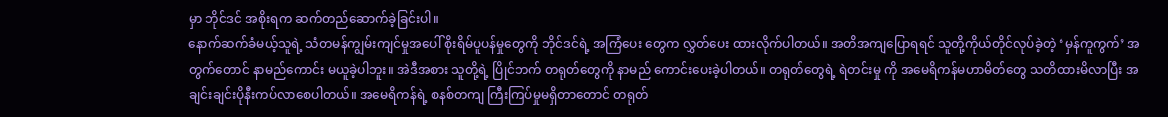မှာ ဘိုင်ဒင် အစိုးရက ဆက်တည်ဆောက်ခဲ့ခြင်းပါ။
နောက်ဆက်ခံမယ့်သူရဲ့ သံတမန်ကျွမ်းကျင်မှုအပေါ် စိုးရိမ်ပူပန်မှုတွေကို ဘိုင်ဒင်ရဲ့ အကြံပေး တွေက လွှတ်ပေး ထားလိုက်ပါတယ်။ အတိအကျပြောရရင် သူတို့ကိုယ်တိုင်လုပ်ခဲ့တဲ့ ‘မှန်ကူကွက်’ အတွက်တောင် နာမည်ကောင်း မယူခဲ့ပါဘူး။ အဲဒီအစား သူတို့ရဲ့ ပြိုင်ဘက် တရုတ်တွေကို နာမည် ကောင်းပေးခဲ့ပါတယ်။ တရုတ်တွေရဲ့ ရဲတင်းမှု ကို အမေရိကန်မဟာမိတ်တွေ သတိထားမိလာပြီး အချင်းချင်းပိုနီးကပ်လာစေပါတယ်။ အမေရိကန်ရဲ့ စနစ်တကျ ကြီးကြပ်မှုမရှိတာတောင် တရုတ်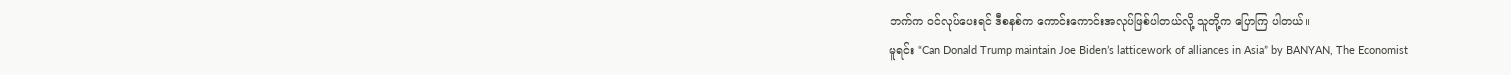ဘက်က ဝင်လုပ်ပေးရင် ဒီစနစ်က ကောင်းကောင်းအလုပ်ဖြစ်ပါတယ်လို့ သူတို့က ပြောကြ ပါတယ်။
မူရင်း “Can Donald Trump maintain Joe Biden’s latticework of alliances in Asia” by BANYAN, The Economist